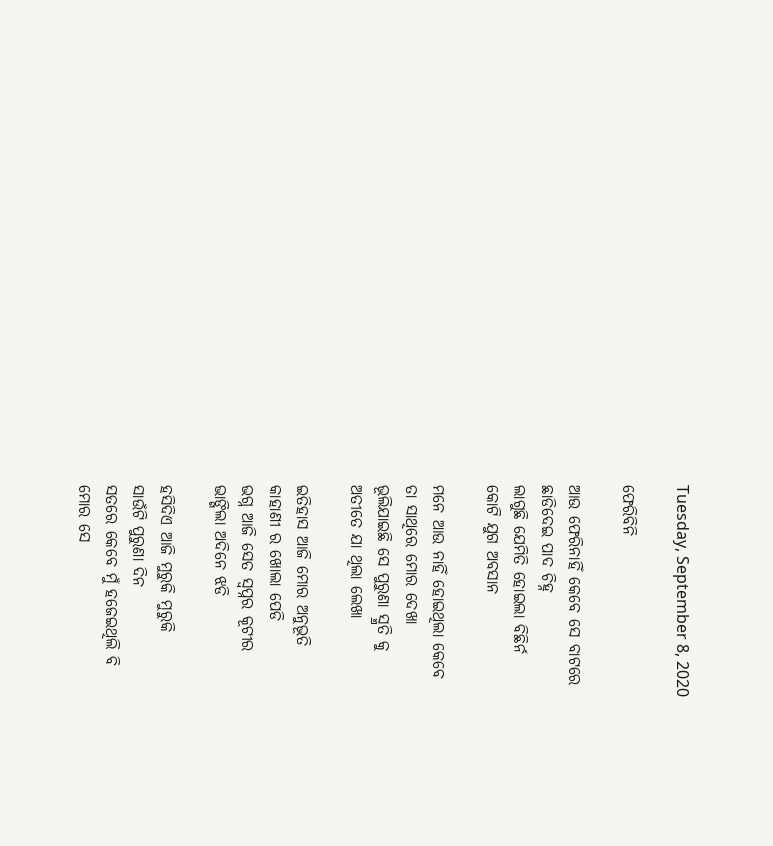Tuesday, September 8, 2020

ଫେରିବିନି

ଆଉ ଫେରିନାହିଁ କେବେ ସେ ବାଟରେ
ଛାଡିଦେଇ ପାଦ ଚିହ୍ନ
ଲାଗୁଛି ଯେମିତି ହୋଇଲା ବିଛିର୍ନ
କୋଟି ଯୁଗ ଅବସାନ

ମନେ ଆଉ ନାହିଁ ହୋଇଥିଲା କେବେ
ତା ସାଥିରେ ମୋର ଦେଖା
ଭୂଲିଯାଇଛି ସେ ପୁରୁଣା ସ୍ମ୍ରତି କୁ
ଅତୀତେ ଯା ଥିଲା ଲେଖା

ଇତିହାସ ଆଜି ମୋର ଅନୁଭୂତି
କାହାଣୀ ର ଖୋଲା ପେଡି
ଭଗ୍ନ ଆଜି ସେତ ସ୍ବପ୍ନର କୂଟୀର
ଭାଙ୍ଗିଲା ଅଦିନେ ଝଡି

ହସିଦିଏ ଆଜି ମୁରୁକି ମୁରୁକି
ସାଉଁଟି ପୁରୁଣା ଦିନ
ସତରେ କେବେ ମୁଁ ହଜେଇଥିଲି ବି
ମୋର ସେ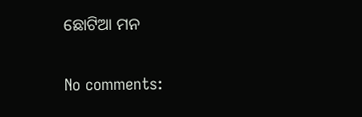ଛୋଟିଆ ମନ

No comments: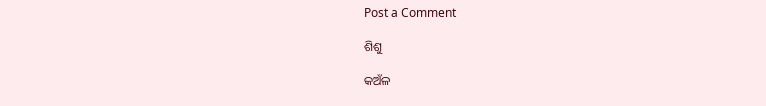Post a Comment

ଶିଶୁ

କଅଁଳ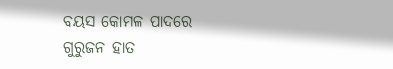ବୟସ କୋମଳ ପାଦରେ  ଗୁରୁଜନ ହାତ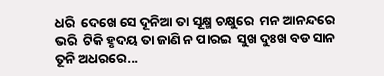ଧରି  ଦେଖେ ସେ ଦୂନିଆ ତା ସୂକ୍ଷ୍ମ ଚକ୍ଷୁରେ  ମନ ଆନନ୍ଦରେ ଭରି  ଟିକି ହୃଦୟ ତା ଜାଣି ନ ପାରଇ  ସୁଖ ଦୁଃଖ ବଡ ସାନ  ତୂନି ଅଧରରେ...